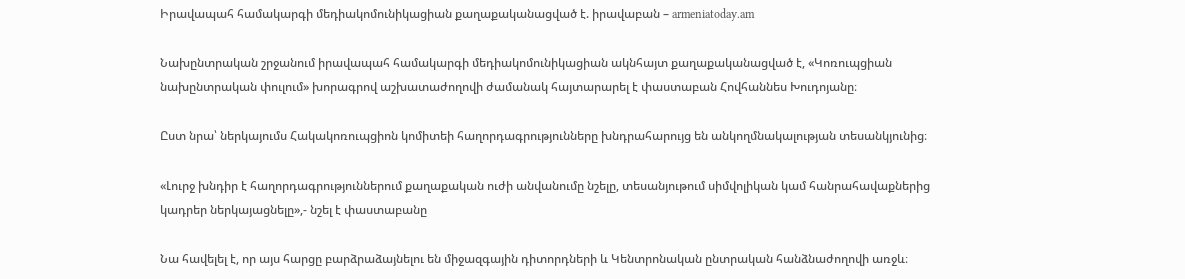Իրավապահ համակարգի մեդիակոմունիկացիան քաղաքականացված է. իրավաբան – armeniatoday.am

Նախընտրական շրջանում իրավապահ համակարգի մեդիակոմունիկացիան ակնհայտ քաղաքականացված է, «Կոռուպցիան նախընտրական փուլում» խորագրով աշխատաժողովի ժամանակ հայտարարել է փաստաբան Հովհաննես Խուդոյանը։

Ըստ նրա՝ ներկայումս Հակակոռուպցիոն կոմիտեի հաղորդագրությունները խնդրահարույց են անկողմնակալության տեսանկյունից։

«Լուրջ խնդիր է հաղորդագրություններում քաղաքական ուժի անվանումը նշելը, տեսանյութում սիմվոլիկան կամ հանրահավաքներից կադրեր ներկայացնելը»,- նշել է փաստաբանը

Նա հավելել է, որ այս հարցը բարձրաձայնելու են միջազգային դիտորդների և Կենտրոնական ընտրական հանձնաժողովի առջև։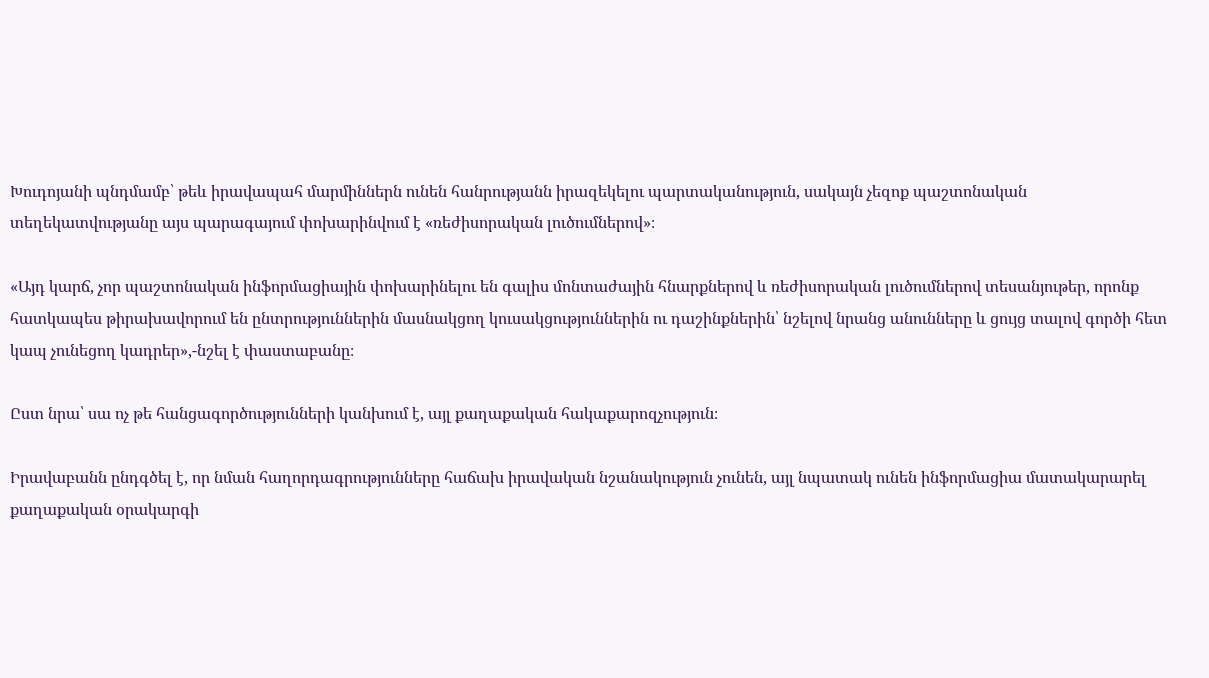Խուդոյանի պնդմամբ՝ թեև իրավապահ մարմիններն ունեն հանրությանն իրազեկելու պարտականություն, սակայն չեզոք պաշտոնական տեղեկատվությանը այս պարագայում փոխարինվում է «ռեժիսորական լուծումներով»։

«Այդ կարճ, չոր պաշտոնական ինֆորմացիային փոխարինելու են գալիս մոնտաժային հնարքներով և ռեժիսորական լուծումներով տեսանյութեր, որոնք հատկապես թիրախավորում են ընտրություններին մասնակցող կուսակցություններին ու դաշինքներին՝ նշելով նրանց անունները և ցույց տալով գործի հետ կապ չունեցող կադրեր»,-նշել է փաստաբանը։

Ըստ նրա՝ սա ոչ թե հանցագործությունների կանխում է, այլ քաղաքական հակաքարոզչություն։

Իրավաբանն ընդգծել է, որ նման հաղորդագրությունները հաճախ իրավական նշանակություն չունեն, այլ նպատակ ունեն ինֆորմացիա մատակարարել քաղաքական օրակարգի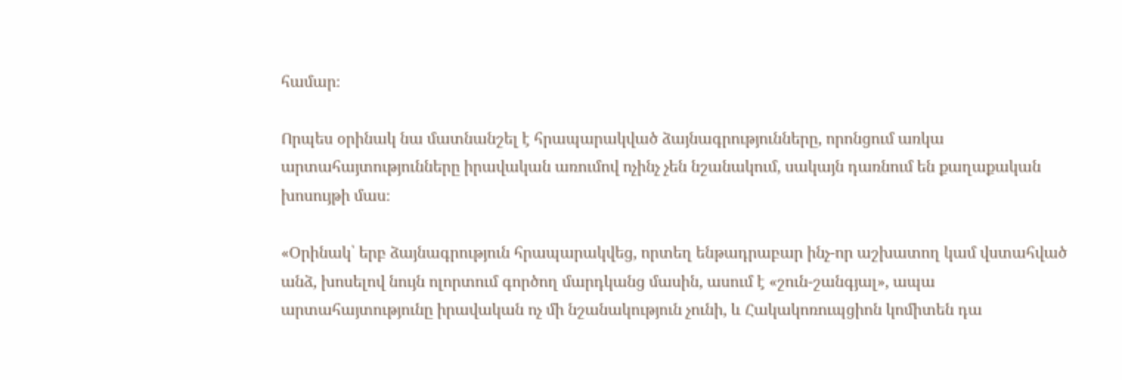համար։

Որպես օրինակ նա մատնանշել է հրապարակված ձայնագրությունները, որոնցում առկա արտահայտությունները իրավական առումով ոչինչ չեն նշանակում, սակայն դառնում են քաղաքական խոսույթի մաս։

«Օրինակ՝ երբ ձայնագրություն հրապարակվեց, որտեղ ենթադրաբար ինչ-որ աշխատող կամ վստահված անձ, խոսելով նույն ոլորտում գործող մարդկանց մասին, ասում է «շուն-շանգյալ», ապա արտահայտությունը իրավական ոչ մի նշանակություն չունի, և Հակակոռուպցիոն կոմիտեն դա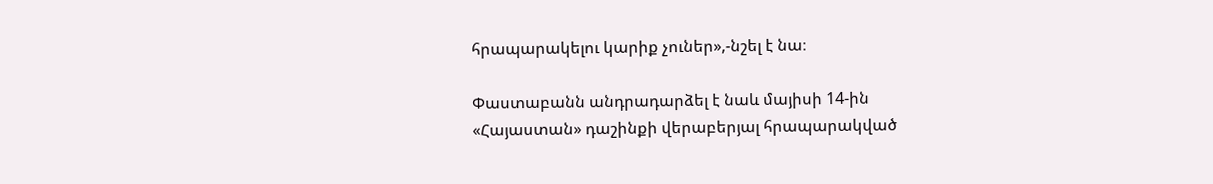հրապարակելու կարիք չուներ»,-նշել է նա։

Փաստաբանն անդրադարձել է նաև մայիսի 14-ին «Հայաստան» դաշինքի վերաբերյալ հրապարակված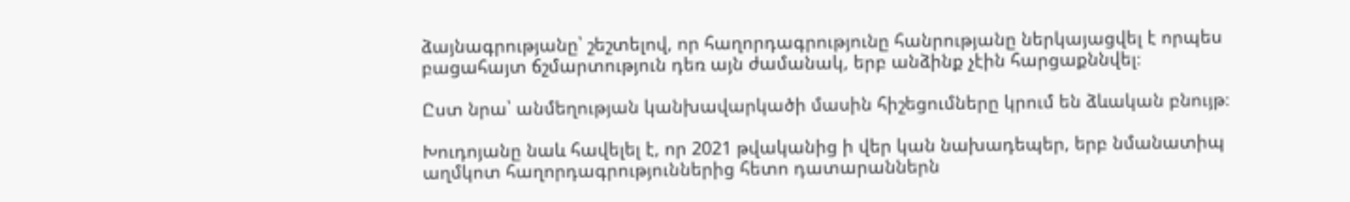ձայնագրությանը՝ շեշտելով, որ հաղորդագրությունը հանրությանը ներկայացվել է որպես բացահայտ ճշմարտություն դեռ այն ժամանակ, երբ անձինք չէին հարցաքննվել։

Ըստ նրա՝ անմեղության կանխավարկածի մասին հիշեցումները կրում են ձևական բնույթ։

Խուդոյանը նաև հավելել է, որ 2021 թվականից ի վեր կան նախադեպեր, երբ նմանատիպ աղմկոտ հաղորդագրություններից հետո դատարաններն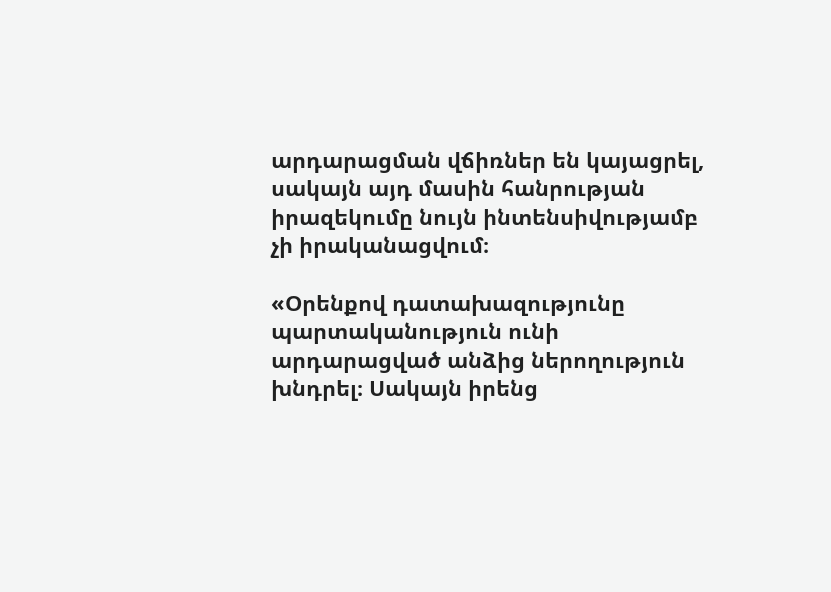արդարացման վճիռներ են կայացրել, սակայն այդ մասին հանրության իրազեկումը նույն ինտենսիվությամբ չի իրականացվում։

«Օրենքով դատախազությունը պարտականություն ունի արդարացված անձից ներողություն խնդրել։ Սակայն իրենց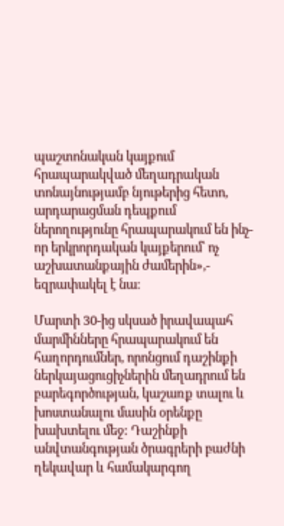պաշտոնական կայքում հրապարակված մեղադրական տոնայնությամբ նյութերից հետո, արդարացման դեպքում ներողությունը հրապարակում են ինչ-որ երկրորդական կայքերում՝ ոչ աշխատանքային ժամերին»,- եզրափակել է նա։

Մարտի 30-ից սկսած իրավապահ մարմինները հրապարակում են հաղորդումներ, որոնցում դաշինքի ներկայացուցիչներին մեղադրում են բարեգործության, կաշառք տալու և խոստանալու մասին օրենքը խախտելու մեջ: Դաշինքի անվտանգության ծրագրերի բաժնի ղեկավար և համակարգող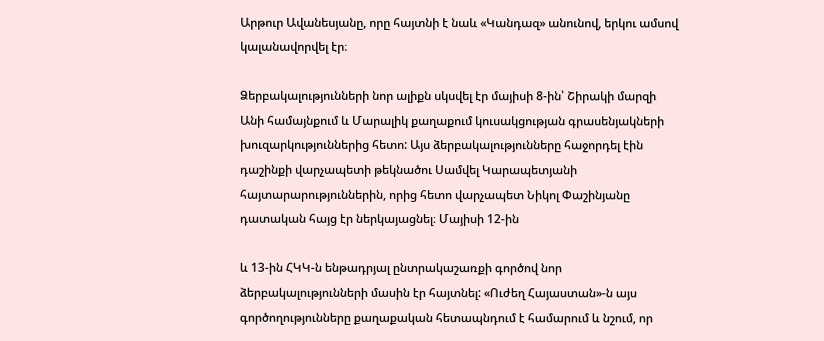Արթուր Ավանեսյանը, որը հայտնի է նաև «Կանդազ» անունով, երկու ամսով կալանավորվել էր։

Ձերբակալությունների նոր ալիքն սկսվել էր մայիսի 8-ին՝ Շիրակի մարզի Անի համայնքում և Մարալիկ քաղաքում կուսակցության գրասենյակների խուզարկություններից հետո: Այս ձերբակալությունները հաջորդել էին դաշինքի վարչապետի թեկնածու Սամվել Կարապետյանի հայտարարություններին, որից հետո վարչապետ Նիկոլ Փաշինյանը դատական հայց էր ներկայացնել։ Մայիսի 12-ին

և 13-ին ՀԿԿ-ն ենթադրյալ ընտրակաշառքի գործով նոր ձերբակալությունների մասին էր հայտնել: «Ուժեղ Հայաստան»-ն այս գործողությունները քաղաքական հետապնդում է համարում և նշում, որ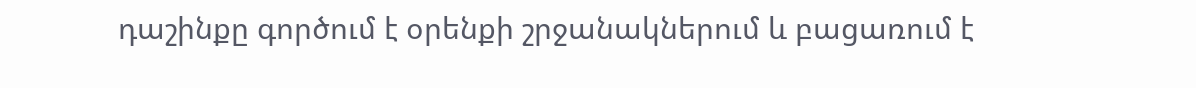դաշինքը գործում է օրենքի շրջանակներում և բացառում է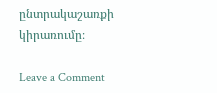ընտրակաշառքի կիրառումը։

Leave a Comment